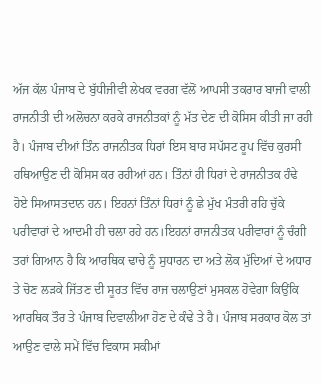ਅੱਜ ਕੱਲ ਪੰਜਾਬ ਦੇ ਬੁੱਧੀਜੀਵੀ ਲੇਖਕ ਵਰਗ ਵੱਲੋਂ ਆਪਸੀ ਤਕਰਾਰ ਬਾਜੀ ਵਾਲੀ ਰਾਜਨੀਤੀ ਦੀ ਅਲੋਚਨਾ ਕਰਕੇ ਰਾਜਨੀਤਕਾਂ ਨੂੰ ਮੱਤ ਦੇਣ ਦੀ ਕੋਸਿਸ ਕੀਤੀ ਜਾ ਰਹੀ ਹੈ। ਪੰਜਾਬ ਦੀਆਂ ਤਿੰਨ ਰਾਜਨੀਤਕ ਧਿਰਾਂ ਇਸ ਬਾਰ ਸਪੱਸਟ ਰੂਪ ਵਿੱਚ ਕੁਰਸੀ ਹਥਿਆਉਣ ਦੀ ਕੋਸਿਸ ਕਰ ਰਹੀਆਂ ਹਨ। ਤਿੰਨਾਂ ਹੀ ਧਿਰਾਂ ਦੇ ਰਾਜਨੀਤਕ ਹੰਢੇ ਹੋਏ ਸਿਆਸਤਦਾਨ ਹਨ। ਇਹਨਾਂ ਤਿੰਨਾਂ ਧਿਰਾਂ ਨੂੰ ਛੇ ਮੁੱਖ ਮੰਤਰੀ ਰਹਿ ਚੁੱਕੇ ਪਰੀਵਾਰਾਂ ਦੇ ਆਦਮੀ ਹੀ ਚਲਾ ਰਹੇ ਹਨ।ਇਹਨਾਂ ਰਾਜਨੀਤਕ ਪਰੀਵਾਰਾਂ ਨੂੰ ਚੰਗੀ ਤਰਾਂ ਗਿਆਨ ਹੈ ਕਿ ਆਰਥਿਕ ਢਾਚੇ ਨੂੰ ਸੁਧਾਰਨ ਦਾ ਅਤੇ ਲੋਕ ਮੁੱਦਿਆਂ ਦੇ ਅਧਾਰ ਤੇ ਚੋਣ ਲੜਕੇ ਜਿੱਤਣ ਦੀ ਸੂਰਤ ਵਿੱਚ ਰਾਜ ਚਲਾਉਣਾਂ ਮੁਸਕਲ ਹੋਵੇਗਾ ਕਿਉਂਕਿ ਆਰਥਿਕ ਤੌਰ ਤੇ ਪੰਜਾਬ ਦਿਵਾਲੀਆ ਹੋਣ ਦੇ ਕੰਢੇ ਤੇ ਹੈ। ਪੰਜਾਬ ਸਰਕਾਰ ਕੋਲ ਤਾਂ ਆਉਣ ਵਾਲੇ ਸਮੇਂ ਵਿੱਚ ਵਿਕਾਸ ਸਕੀਮਾਂ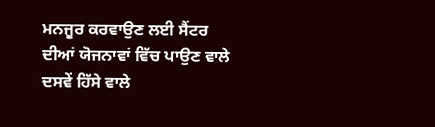ਮਨਜੂਰ ਕਰਵਾਉਣ ਲਈ ਸੈਂਟਰ ਦੀਆਂ ਯੋਜਨਾਵਾਂ ਵਿੱਚ ਪਾਉਣ ਵਾਲੇ ਦਸਵੇਂ ਹਿੱਸੇ ਵਾਲੇ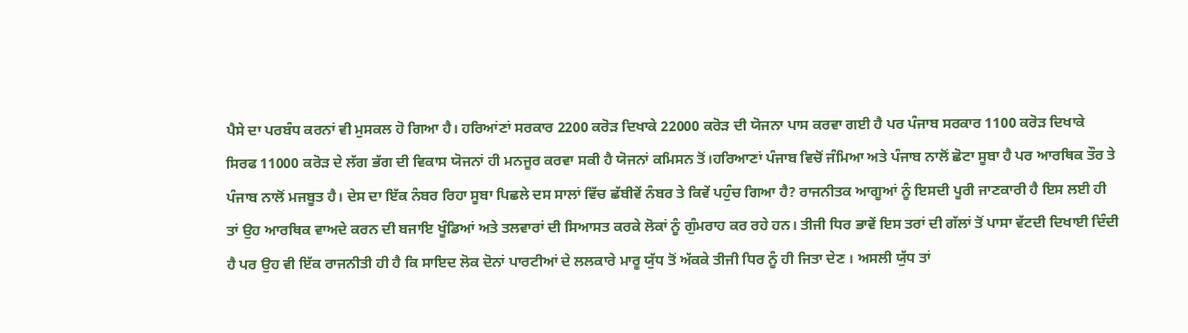ਪੈਸੇ ਦਾ ਪਰਬੰਧ ਕਰਨਾਂ ਵੀ ਮੁਸਕਲ ਹੋ ਗਿਆ ਹੈ। ਹਰਿਆਂਣਾਂ ਸਰਕਾਰ 2200 ਕਰੋੜ ਦਿਖਾਕੇ 22000 ਕਰੋੜ ਦੀ ਯੋਜਨਾ ਪਾਸ ਕਰਵਾ ਗਈ ਹੈ ਪਰ ਪੰਜਾਬ ਸਰਕਾਰ 1100 ਕਰੋੜ ਦਿਖਾਕੇ ਸਿਰਫ 11000 ਕਰੋੜ ਦੇ ਲੱਗ ਭੱਗ ਦੀ ਵਿਕਾਸ ਯੋਜਨਾਂ ਹੀ ਮਨਜੂਰ ਕਰਵਾ ਸਕੀ ਹੈ ਯੋਜਨਾਂ ਕਮਿਸਨ ਤੋਂ।ਹਰਿਆਣਾਂ ਪੰਜਾਬ ਵਿਚੋਂ ਜੰਮਿਆ ਅਤੇ ਪੰਜਾਬ ਨਾਲੋਂ ਛੋਟਾ ਸੂਬਾ ਹੈ ਪਰ ਆਰਥਿਕ ਤੌਰ ਤੇ ਪੰਜਾਬ ਨਾਲੋਂ ਮਜਬੂਤ ਹੈ। ਦੇਸ ਦਾ ਇੱਕ ਨੰਬਰ ਰਿਹਾ ਸੂਬਾ ਪਿਛਲੇ ਦਸ ਸਾਲਾਂ ਵਿੱਚ ਛੱਬੀਵੇਂ ਨੰਬਰ ਤੇ ਕਿਵੇਂ ਪਹੁੰਚ ਗਿਆ ਹੈ? ਰਾਜਨੀਤਕ ਆਗੂਆਂ ਨੂੰ ਇਸਦੀ ਪੂਰੀ ਜਾਣਕਾਰੀ ਹੈ ਇਸ ਲਈ ਹੀ ਤਾਂ ਉਹ ਆਰਥਿਕ ਵਾਅਦੇ ਕਰਨ ਦੀ ਬਜਾਇ ਖੂੰਡਿਆਂ ਅਤੇ ਤਲਵਾਰਾਂ ਦੀ ਸਿਆਸਤ ਕਰਕੇ ਲੋਕਾਂ ਨੂੰ ਗੁੰਮਰਾਹ ਕਰ ਰਹੇ ਹਨ। ਤੀਜੀ ਧਿਰ ਭਾਵੇਂ ਇਸ ਤਰਾਂ ਦੀ ਗੱਲਾਂ ਤੋਂ ਪਾਸਾ ਵੱਟਦੀ ਦਿਖਾਈ ਦਿੰਦੀ ਹੈ ਪਰ ਉਹ ਵੀ ਇੱਕ ਰਾਜਨੀਤੀ ਹੀ ਹੈ ਕਿ ਸਾਇਦ ਲੋਕ ਦੋਨਾਂ ਪਾਰਟੀਆਂ ਦੇ ਲਲਕਾਰੇ ਮਾਰੂ ਯੁੱਧ ਤੋਂ ਅੱਕਕੇ ਤੀਜੀ ਧਿਰ ਨੂੰ ਹੀ ਜਿਤਾ ਦੇਣ । ਅਸਲੀ ਯੁੱਧ ਤਾਂ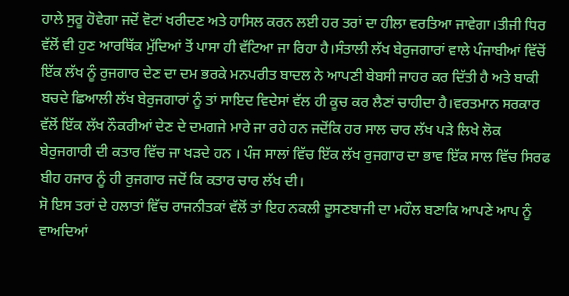ਹਾਲੇ ਸੁਰੂ ਹੋਵੇਗਾ ਜਦੋਂ ਵੋਟਾਂ ਖਰੀਦਣ ਅਤੇ ਹਾਸਿਲ ਕਰਨ ਲਈ ਹਰ ਤਰਾਂ ਦਾ ਹੀਲਾ ਵਰਤਿਆ ਜਾਵੇਗਾ।ਤੀਜੀ ਧਿਰ ਵੱਲੋਂ ਵੀ ਹੁਣ ਆਰਥਿੱਕ ਮੁੱਦਿਆਂ ਤੋਂ ਪਾਸਾ ਹੀ ਵੱਟਿਆ ਜਾ ਰਿਹਾ ਹੈ।ਸੰਤਾਲੀ ਲੱਖ ਬੇਰੁਜਗਾਰਾਂ ਵਾਲੇ ਪੰਜਾਬੀਆਂ ਵਿੱਚੋਂ ਇੱਕ ਲੱਖ ਨੂੰ ਰੁਜਗਾਰ ਦੇਣ ਦਾ ਦਮ ਭਰਕੇ ਮਨਪਰੀਤ ਬਾਦਲ ਨੇ ਆਪਣੀ ਬੇਬਸੀ ਜਾਹਰ ਕਰ ਦਿੱਤੀ ਹੈ ਅਤੇ ਬਾਕੀ ਬਚਦੇ ਛਿਆਲੀ ਲੱਖ ਬੇਰੁਜਗਾਰਾਂ ਨੂੰ ਤਾਂ ਸਾਇਦ ਵਿਦੇਸਾਂ ਵੱਲ ਹੀ ਕੂਚ ਕਰ ਲੈਣਾਂ ਚਾਹੀਦਾ ਹੈ।ਵਰਤਮਾਨ ਸਰਕਾਰ ਵੱਲੋਂ ਇੱਕ ਲੱਖ ਨੌਕਰੀਆਂ ਦੇਣ ਦੇ ਦਮਗਜੇ ਮਾਰੇ ਜਾ ਰਹੇ ਹਨ ਜਦੋਂਕਿ ਹਰ ਸਾਲ ਚਾਰ ਲੱਖ ਪੜੇ ਲਿਖੇ ਲੋਕ ਬੇਰੁਜਗਾਰੀ ਦੀ ਕਤਾਰ ਵਿੱਚ ਜਾ ਖੜਦੇ ਹਨ । ਪੰਜ ਸਾਲਾਂ ਵਿੱਚ ਇੱਕ ਲੱਖ ਰੁਜਗਾਰ ਦਾ ਭਾਵ ਇੱਕ ਸਾਲ ਵਿੱਚ ਸਿਰਫ ਬੀਹ ਹਜਾਰ ਨੂੰ ਹੀ ਰੁਜਗਾਰ ਜਦੋਂ ਕਿ ਕਤਾਰ ਚਾਰ ਲੱਖ ਦੀ।
ਸੋ ਇਸ ਤਰਾਂ ਦੇ ਹਲਾਤਾਂ ਵਿੱਚ ਰਾਜਨੀਤਕਾਂ ਵੱਲੋਂ ਤਾਂ ਇਹ ਨਕਲੀ ਦੂਸਣਬਾਜੀ ਦਾ ਮਹੌਲ ਬਣਾਕਿ ਆਪਣੇ ਆਪ ਨੂੰ ਵਾਅਦਿਆਂ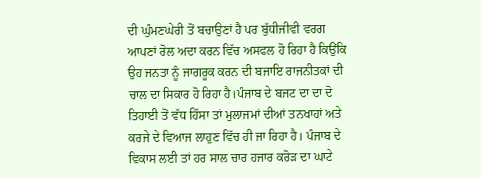ਦੀ ਘੁੰਮਣਘੇਰੀ ਤੋਂ ਬਚਾਉਣਾਂ ਹੈ ਪਰ ਬੁੱਧੀਜੀਵੀ ਵਰਗ ਆਪਣਾਂ ਰੋਲ ਅਦਾ ਕਰਨ ਵਿੱਚ ਅਸਫਲ ਹੋ ਰਿਹਾ ਹੈ ਕਿਉਂਕਿ ਉਹ ਜਨਤਾ ਨੂੰ ਜਾਗਰੂਕ ਕਰਨ ਦੀ ਬਜਾਇ ਰਾਜਨੀਤਕਾਂ ਦੀ ਚਾਲ ਦਾ ਸਿਕਾਰ ਹੋ ਰਿਹਾ ਹੈ।ਪੰਜਾਬ ਦੇ ਬਜਟ ਦਾ ਦਾ ਦੋ ਤਿਹਾਈ ਤੋਂ ਵੱਧ ਹਿੱਸਾ ਤਾਂ ਮੁਲਾਜਮਾਂ ਦੀਆਂ ਤਨਖਾਹਾਂ ਅਤੇ ਕਰਜੇ ਦੇ ਵਿਆਜ ਲਾਹੁਣ ਵਿੱਚ ਹੀ ਜਾ ਰਿਹਾ ਹੈ। ਪੰਜਾਬ ਦੇ ਵਿਕਾਸ ਲਈ ਤਾਂ ਹਰ ਸਾਲ ਚਾਰ ਹਜਾਰ ਕਰੋੜ ਦਾ ਘਾਟੇ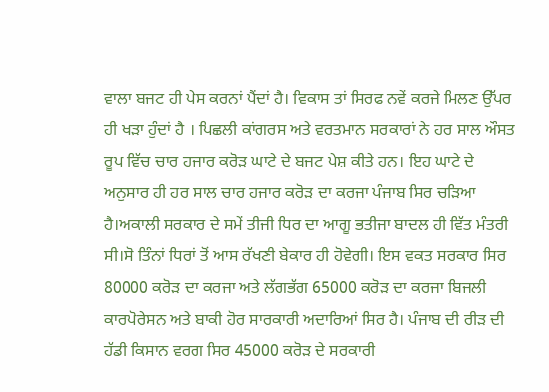ਵਾਲਾ ਬਜਟ ਹੀ ਪੇਸ ਕਰਨਾਂ ਪੈਂਦਾਂ ਹੈ। ਵਿਕਾਸ ਤਾਂ ਸਿਰਫ ਨਵੇਂ ਕਰਜੇ ਮਿਲਣ ਉੱਪਰ ਹੀ ਖੜਾ ਹੁੰਦਾਂ ਹੈ । ਪਿਛਲੀ ਕਾਂਗਰਸ ਅਤੇ ਵਰਤਮਾਨ ਸਰਕਾਰਾਂ ਨੇ ਹਰ ਸਾਲ ਔਸਤ ਰੂਪ ਵਿੱਚ ਚਾਰ ਹਜਾਰ ਕਰੋੜ ਘਾਟੇ ਦੇ ਬਜਟ ਪੇਸ਼ ਕੀਤੇ ਹਨ। ਇਹ ਘਾਟੇ ਦੇ ਅਨੁਸਾਰ ਹੀ ਹਰ ਸਾਲ ਚਾਰ ਹਜਾਰ ਕਰੋੜ ਦਾ ਕਰਜਾ ਪੰਜਾਬ ਸਿਰ ਚੜਿਆ ਹੈ।ਅਕਾਲੀ ਸਰਕਾਰ ਦੇ ਸਮੇਂ ਤੀਜੀ ਧਿਰ ਦਾ ਆਗੂ ਭਤੀਜਾ ਬਾਦਲ ਹੀ ਵਿੱਤ ਮੰਤਰੀ ਸੀ।ਸੋ ਤਿੰਨਾਂ ਧਿਰਾਂ ਤੋਂ ਆਸ ਰੱਖਣੀ ਬੇਕਾਰ ਹੀ ਹੋਵੇਗੀ। ਇਸ ਵਕਤ ਸਰਕਾਰ ਸਿਰ 80000 ਕਰੋੜ ਦਾ ਕਰਜਾ ਅਤੇ ਲੱਗਭੱਗ 65000 ਕਰੋੜ ਦਾ ਕਰਜਾ ਬਿਜਲੀ ਕਾਰਪੋਰੇਸਨ ਅਤੇ ਬਾਕੀ ਹੋਰ ਸਾਰਕਾਰੀ ਅਦਾਰਿਆਂ ਸਿਰ ਹੈ। ਪੰਜਾਬ ਦੀ ਰੀੜ ਦੀ ਹੱਡੀ ਕਿਸਾਨ ਵਰਗ ਸਿਰ 45000 ਕਰੋੜ ਦੇ ਸਰਕਾਰੀ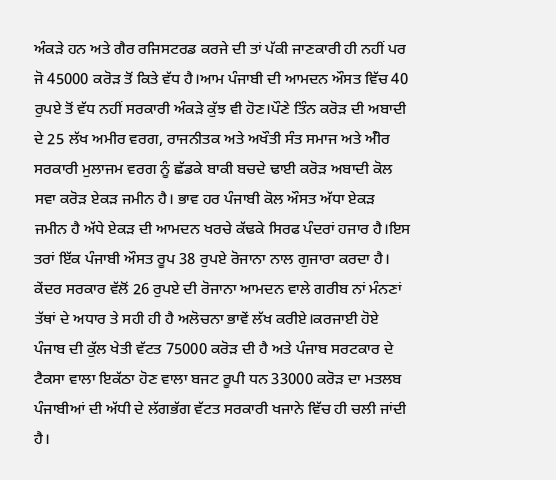ਅੰਕੜੇ ਹਨ ਅਤੇ ਗੈਰ ਰਜਿਸਟਰਡ ਕਰਜੇ ਦੀ ਤਾਂ ਪੱਕੀ ਜਾਣਕਾਰੀ ਹੀ ਨਹੀਂ ਪਰ ਜੋ 45000 ਕਰੋੜ ਤੋਂ ਕਿਤੇ ਵੱਧ ਹੈ।ਆਮ ਪੰਜਾਬੀ ਦੀ ਆਮਦਨ ਔਸਤ ਵਿੱਚ 40 ਰੁਪਏ ਤੋਂ ਵੱਧ ਨਹੀਂ ਸਰਕਾਰੀ ਅੰਕੜੇ ਕੁੱਝ ਵੀ ਹੋਣ।ਪੌਣੇ ਤਿੰਨ ਕਰੋੜ ਦੀ ਅਬਾਦੀ ਦੇ 25 ਲੱਖ ਅਮੀਰ ਵਰਗ, ਰਾਜਨੀਤਕ ਅਤੇ ਅਖੌਤੀ ਸੰਤ ਸਮਾਜ ਅਤੇ ਅੰੀਰ ਸਰਕਾਰੀ ਮੁਲਾਜਮ ਵਰਗ ਨੂੰ ਛੱਡਕੇ ਬਾਕੀ ਬਚਦੇ ਢਾਈ ਕਰੋੜ ਅਬਾਦੀ ਕੋਲ ਸਵਾ ਕਰੋੜ ਏਕੜ ਜਮੀਨ ਹੈ। ਭਾਵ ਹਰ ਪੰਜਾਬੀ ਕੋਲ ਔਸਤ ਅੱਧਾ ਏਕੜ ਜਮੀਨ ਹੈ ਅੱਧੇ ਏਕੜ ਦੀ ਆਮਦਨ ਖਰਚੇ ਕੱਢਕੇ ਸਿਰਫ ਪੰਦਰਾਂ ਹਜਾਰ ਹੈ।ਇਸ ਤਰਾਂ ਇੱਕ ਪੰਜਾਬੀ ਔਸਤ ਰੂਪ 38 ਰੁਪਏ ਰੋਜਾਨਾ ਨਾਲ ਗੁਜਾਰਾ ਕਰਦਾ ਹੈ।
ਕੇਂਦਰ ਸਰਕਾਰ ਵੱਲੋਂ 26 ਰੁਪਏ ਦੀ ਰੋਜਾਨਾ ਆਮਦਨ ਵਾਲੇ ਗਰੀਬ ਨਾਂ ਮੰਨਣਾਂ ਤੱਥਾਂ ਦੇ ਅਧਾਰ ਤੇ ਸਹੀ ਹੀ ਹੈ ਅਲੋਚਨਾ ਭਾਵੇਂ ਲੱਖ ਕਰੀਏ।ਕਰਜਾਈ ਹੋਏ ਪੰਜਾਬ ਦੀ ਕੁੱਲ ਖੇਤੀ ਵੱਟਤ 75000 ਕਰੋੜ ਦੀ ਹੈ ਅਤੇ ਪੰਜਾਬ ਸਰਟਕਾਰ ਦੇ ਟੈਕਸਾ ਵਾਲਾ ਇਕੱਠਾ ਹੋਣ ਵਾਲਾ ਬਜਟ ਰੂਪੀ ਧਨ 33000 ਕਰੋੜ ਦਾ ਮਤਲਬ ਪੰਜਾਬੀਆਂ ਦੀ ਅੱਧੀ ਦੇ ਲੱਗਭੱਗ ਵੱਟਤ ਸਰਕਾਰੀ ਖਜਾਨੇ ਵਿੱਚ ਹੀ ਚਲੀ ਜਾਂਦੀ ਹੈ।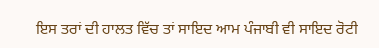ਇਸ ਤਰਾਂ ਦੀ ਹਾਲਤ ਵਿੱਚ ਤਾਂ ਸਾਇਦ ਆਮ ਪੰਜਾਬੀ ਵੀ ਸਾਇਦ ਰੋਟੀ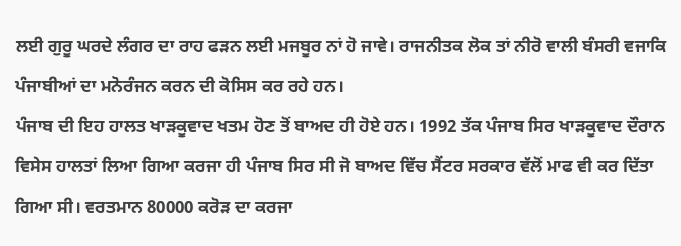ਲਈ ਗੁਰੂ ਘਰਦੇ ਲੰਗਰ ਦਾ ਰਾਹ ਫੜਨ ਲਈ ਮਜਬੂਰ ਨਾਂ ਹੋ ਜਾਵੇ। ਰਾਜਨੀਤਕ ਲੋਕ ਤਾਂ ਨੀਰੋ ਵਾਲੀ ਬੰਸਰੀ ਵਜਾਕਿ ਪੰਜਾਬੀਆਂ ਦਾ ਮਨੋਰੰਜਨ ਕਰਨ ਦੀ ਕੋਸਿਸ ਕਰ ਰਹੇ ਹਨ।
ਪੰਜਾਬ ਦੀ ਇਹ ਹਾਲਤ ਖਾੜਕੂਵਾਦ ਖਤਮ ਹੋਣ ਤੋਂ ਬਾਅਦ ਹੀ ਹੋਏ ਹਨ। 1992 ਤੱਕ ਪੰਜਾਬ ਸਿਰ ਖਾੜਕੂਵਾਦ ਦੌਰਾਨ ਵਿਸੇਸ ਹਾਲਤਾਂ ਲਿਆ ਗਿਆ ਕਰਜਾ ਹੀ ਪੰਜਾਬ ਸਿਰ ਸੀ ਜੋ ਬਾਅਦ ਵਿੱਚ ਸੈਂਟਰ ਸਰਕਾਰ ਵੱਲੋਂ ਮਾਫ ਵੀ ਕਰ ਦਿੱਤਾ ਗਿਆ ਸੀ। ਵਰਤਮਾਨ 80000 ਕਰੋੜ ਦਾ ਕਰਜਾ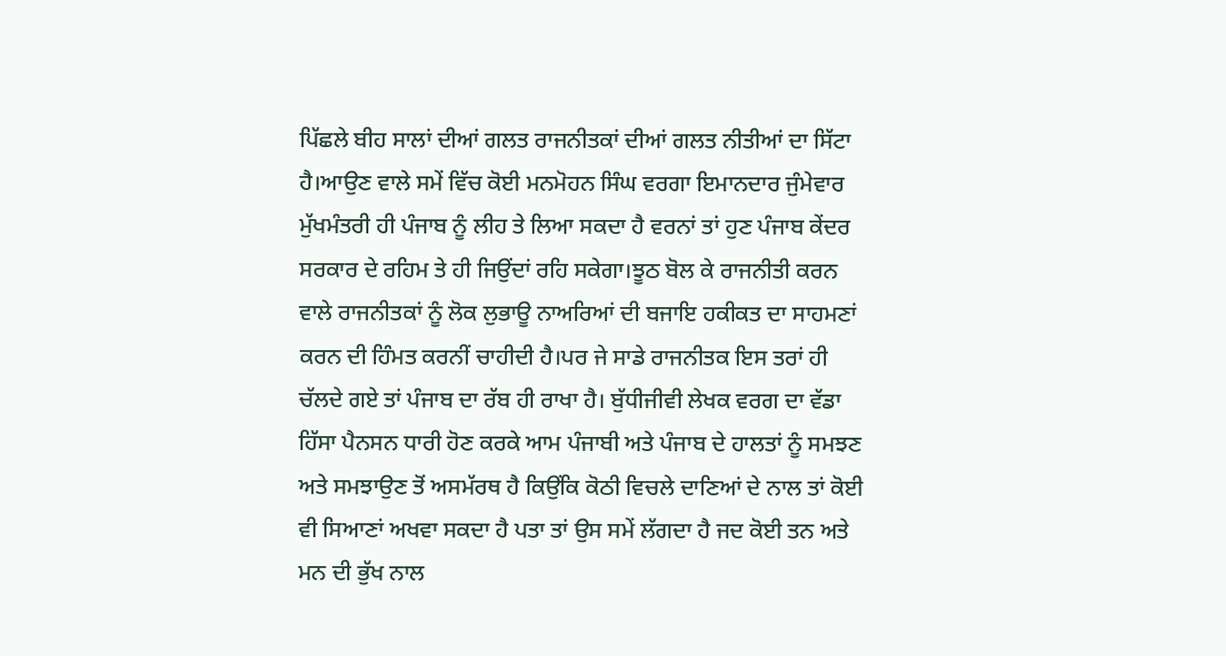ਪਿੱਛਲੇ ਬੀਹ ਸਾਲਾਂ ਦੀਆਂ ਗਲਤ ਰਾਜਨੀਤਕਾਂ ਦੀਆਂ ਗਲਤ ਨੀਤੀਆਂ ਦਾ ਸਿੱਟਾ ਹੈ।ਆਉਣ ਵਾਲੇ ਸਮੇਂ ਵਿੱਚ ਕੋਈ ਮਨਮੋਹਨ ਸਿੰਘ ਵਰਗਾ ਇਮਾਨਦਾਰ ਜੁੰਮੇਵਾਰ ਮੁੱਖਮੰਤਰੀ ਹੀ ਪੰਜਾਬ ਨੂੰ ਲੀਹ ਤੇ ਲਿਆ ਸਕਦਾ ਹੈ ਵਰਨਾਂ ਤਾਂ ਹੁਣ ਪੰਜਾਬ ਕੇਂਦਰ ਸਰਕਾਰ ਦੇ ਰਹਿਮ ਤੇ ਹੀ ਜਿਉਂਦਾਂ ਰਹਿ ਸਕੇਗਾ।ਝੂਠ ਬੋਲ ਕੇ ਰਾਜਨੀਤੀ ਕਰਨ ਵਾਲੇ ਰਾਜਨੀਤਕਾਂ ਨੂੰ ਲੋਕ ਲੁਭਾਊ ਨਾਅਰਿਆਂ ਦੀ ਬਜਾਇ ਹਕੀਕਤ ਦਾ ਸਾਹਮਣਾਂ ਕਰਨ ਦੀ ਹਿੰਮਤ ਕਰਨੀਂ ਚਾਹੀਦੀ ਹੈ।ਪਰ ਜੇ ਸਾਡੇ ਰਾਜਨੀਤਕ ਇਸ ਤਰਾਂ ਹੀ ਚੱਲਦੇ ਗਏ ਤਾਂ ਪੰਜਾਬ ਦਾ ਰੱਬ ਹੀ ਰਾਖਾ ਹੈ। ਬੁੱਧੀਜੀਵੀ ਲੇਖਕ ਵਰਗ ਦਾ ਵੱਡਾ ਹਿੱਸਾ ਪੈਨਸਨ ਧਾਰੀ ਹੋਣ ਕਰਕੇ ਆਮ ਪੰਜਾਬੀ ਅਤੇ ਪੰਜਾਬ ਦੇ ਹਾਲਤਾਂ ਨੂੰ ਸਮਝਣ ਅਤੇ ਸਮਝਾਉਣ ਤੋਂ ਅਸਮੱਰਥ ਹੈ ਕਿਉਂਕਿ ਕੋਠੀ ਵਿਚਲੇ ਦਾਣਿਆਂ ਦੇ ਨਾਲ ਤਾਂ ਕੋਈ ਵੀ ਸਿਆਣਾਂ ਅਖਵਾ ਸਕਦਾ ਹੈ ਪਤਾ ਤਾਂ ਉਸ ਸਮੇਂ ਲੱਗਦਾ ਹੈ ਜਦ ਕੋਈ ਤਨ ਅਤੇ ਮਨ ਦੀ ਭੁੱਖ ਨਾਲ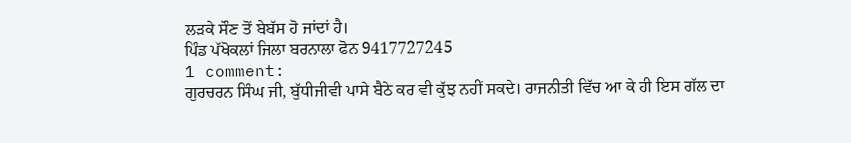ਲੜਕੇ ਸੌਣ ਤੋਂ ਬੇਬੱਸ ਹੋ ਜਾਂਦਾਂ ਹੈ।
ਪਿੰਡ ਪੱਖੋਕਲਾਂ ਜਿਲਾ ਬਰਨਾਲਾ ਫੋਨ 9417727245
1 comment:
ਗੁਰਚਰਨ ਸਿੰਘ ਜੀ, ਬੁੱਧੀਜੀਵੀ ਪਾਸੇ ਬੈਠੇ ਕਰ ਵੀ ਕੁੱਝ ਨਹੀਂ ਸਕਦੇ। ਰਾਜਨੀਤੀ ਵਿੱਚ ਆ ਕੇ ਹੀ ਇਸ ਗੱਲ ਦਾ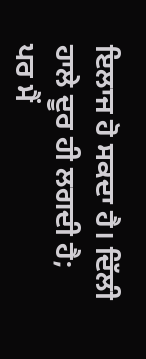ਇਲਾਜ ਹੋ ਸਕਦਾ ਹੈ। ਦਿੱਲੀ ਹਾਲੇ ਦੂਰ ਹੀ ਲਗਦੀ ਹੈ; ਪਰ ਮੈਂ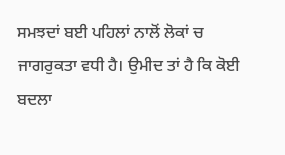ਸਮਝਦਾਂ ਬਈ ਪਹਿਲਾਂ ਨਾਲੋਂ ਲੋਕਾਂ ਚ ਜਾਗਰੁਕਤਾ ਵਧੀ ਹੈ। ਉਮੀਦ ਤਾਂ ਹੈ ਕਿ ਕੋਈ ਬਦਲਾ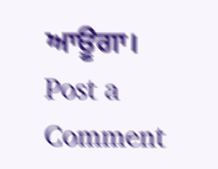ਆਊਗਾ।
Post a Comment